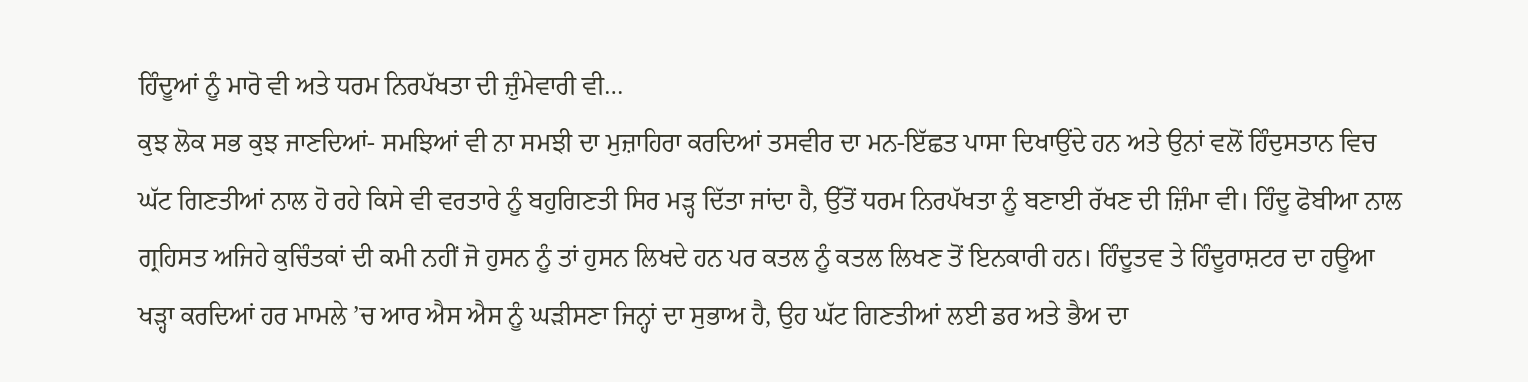ਹਿੰਦੂਆਂ ਨੂੰ ਮਾਰੋ ਵੀ ਅਤੇ ਧਰਮ ਨਿਰਪੱਖਤਾ ਦੀ ਜ਼ੁੰਮੇਵਾਰੀ ਵੀ…
ਕੁਝ ਲੋਕ ਸਭ ਕੁਝ ਜਾਣਦਿਆਂ- ਸਮਝਿਆਂ ਵੀ ਨਾ ਸਮਝੀ ਦਾ ਮੁਜ਼ਾਹਿਰਾ ਕਰਦਿਆਂ ਤਸਵੀਰ ਦਾ ਮਨ-ਇੱਛਤ ਪਾਸਾ ਦਿਖਾਉਂਦੇ ਹਨ ਅਤੇ ਉਨਾਂ ਵਲੋਂ ਹਿੰਦੁਸਤਾਨ ਵਿਚ ਘੱਟ ਗਿਣਤੀਆਂ ਨਾਲ ਹੋ ਰਹੇ ਕਿਸੇ ਵੀ ਵਰਤਾਰੇ ਨੂੰ ਬਹੁਗਿਣਤੀ ਸਿਰ ਮੜ੍ਹ ਦਿੱਤਾ ਜਾਂਦਾ ਹੈ, ਉੱਤੋਂ ਧਰਮ ਨਿਰਪੱਖਤਾ ਨੂੰ ਬਣਾਈ ਰੱਖਣ ਦੀ ਜ਼ਿੰਮਾ ਵੀ। ਹਿੰਦੂ ਫੋਬੀਆ ਨਾਲ ਗ੍ਰਹਿਸਤ ਅਜਿਹੇ ਕੁਚਿੰਤਕਾਂ ਦੀ ਕਮੀ ਨਹੀਂ ਜੋ ਹੁਸਨ ਨੂੰ ਤਾਂ ਹੁਸਨ ਲਿਖਦੇ ਹਨ ਪਰ ਕਤਲ ਨੂੰ ਕਤਲ ਲਿਖਣ ਤੋਂ ਇਨਕਾਰੀ ਹਨ। ਹਿੰਦੂਤਵ ਤੇ ਹਿੰਦੂਰਾਸ਼ਟਰ ਦਾ ਹਊਆ ਖੜ੍ਹਾ ਕਰਦਿਆਂ ਹਰ ਮਾਮਲੇ ’ਚ ਆਰ ਐਸ ਐਸ ਨੂੰ ਘੜੀਸਣਾ ਜਿਨ੍ਹਾਂ ਦਾ ਸੁਭਾਅ ਹੈ, ਉਹ ਘੱਟ ਗਿਣਤੀਆਂ ਲਈ ਡਰ ਅਤੇ ਭੈਅ ਦਾ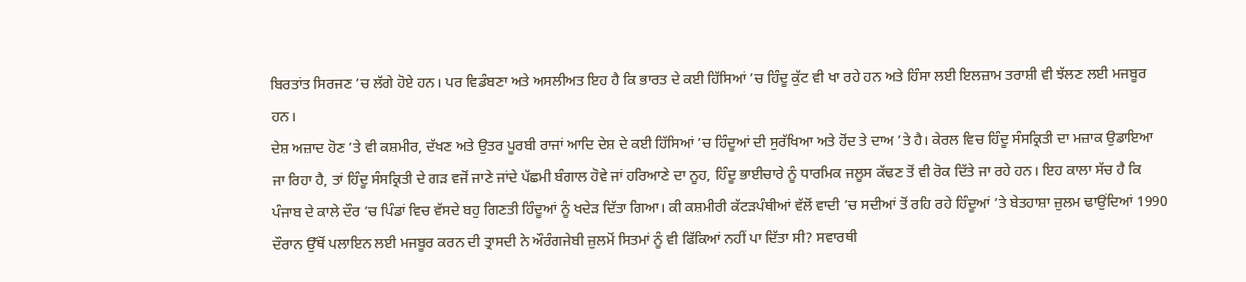ਬਿਰਤਾਂਤ ਸਿਰਜਣ ’ਚ ਲੱਗੇ ਹੋਏ ਹਨ। ਪਰ ਵਿਡੰਬਣਾ ਅਤੇ ਅਸਲੀਅਤ ਇਹ ਹੈ ਕਿ ਭਾਰਤ ਦੇ ਕਈ ਹਿੱਸਿਆਂ ’ਚ ਹਿੰਦੂ ਕੁੱਟ ਵੀ ਖਾ ਰਹੇ ਹਨ ਅਤੇ ਹਿੰਸਾ ਲਈ ਇਲਜ਼ਾਮ ਤਰਾਸ਼ੀ ਵੀ ਝੱਲਣ ਲਈ ਮਜਬੂਰ ਹਨ।
ਦੇਸ਼ ਅਜ਼ਾਦ ਹੋਣ ’ਤੇ ਵੀ ਕਸ਼ਮੀਰ, ਦੱਖਣ ਅਤੇ ਉਤਰ ਪੂਰਬੀ ਰਾਜਾਂ ਆਦਿ ਦੇਸ਼ ਦੇ ਕਈ ਹਿੱਸਿਆਂ ’ਚ ਹਿੰਦੂਆਂ ਦੀ ਸੁਰੱਖਿਆ ਅਤੇ ਹੋਂਦ ਤੇ ਦਾਅ ’ਤੇ ਹੈ। ਕੇਰਲ ਵਿਚ ਹਿੰਦੂ ਸੰਸਕ੍ਰਿਤੀ ਦਾ ਮਜ਼ਾਕ ਉਡਾਇਆ ਜਾ ਰਿਹਾ ਹੈ, ਤਾਂ ਹਿੰਦੂ ਸੰਸਕ੍ਰਿਤੀ ਦੇ ਗੜ ਵਜੋਂ ਜਾਣੇ ਜਾਂਦੇ ਪੱਛਮੀ ਬੰਗਾਲ ਹੋਵੇ ਜਾਂ ਹਰਿਆਣੇ ਦਾ ਨੂਹ, ਹਿੰਦੂ ਭਾਈਚਾਰੇ ਨੂੰ ਧਾਰਮਿਕ ਜਲੂਸ ਕੱਢਣ ਤੋਂ ਵੀ ਰੋਕ ਦਿੱਤੇ ਜਾ ਰਹੇ ਹਨ। ਇਹ ਕਾਲਾ ਸੱਚ ਹੈ ਕਿ ਪੰਜਾਬ ਦੇ ਕਾਲੇ ਦੌਰ ’ਚ ਪਿੰਡਾਂ ਵਿਚ ਵੱਸਦੇ ਬਹੁ ਗਿਣਤੀ ਹਿੰਦੂਆਂ ਨੂੰ ਖਦੇੜ ਦਿੱਤਾ ਗਿਆ। ਕੀ ਕਸ਼ਮੀਰੀ ਕੱਟੜਪੰਥੀਆਂ ਵੱਲੋਂ ਵਾਦੀ ’ਚ ਸਦੀਆਂ ਤੋਂ ਰਹਿ ਰਹੇ ਹਿੰਦੂਆਂ ’ਤੇ ਬੇਤਹਾਸ਼ਾ ਜ਼ੁਲਮ ਢਾਉਂਦਿਆਂ 1990 ਦੌਰਾਨ ਉੱਥੋਂ ਪਲਾਇਨ ਲਈ ਮਜਬੂਰ ਕਰਨ ਦੀ ਤ੍ਰਾਸਦੀ ਨੇ ਔਰੰਗਜੇਬੀ ਜ਼ੁਲਮੋਂ ਸਿਤਮਾਂ ਨੂੰ ਵੀ ਫਿੱਕਿਆਂ ਨਹੀਂ ਪਾ ਦਿੱਤਾ ਸੀ? ਸਵਾਰਥੀ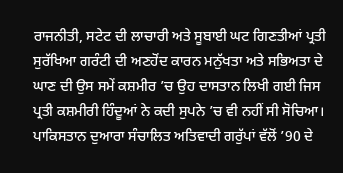ਰਾਜਨੀਤੀ, ਸਟੇਟ ਦੀ ਲਾਚਾਰੀ ਅਤੇ ਸੂਬਾਈ ਘਟ ਗਿਣਤੀਆਂ ਪ੍ਰਤੀ ਸੁਰੱਖਿਆ ਗਰੰਟੀ ਦੀ ਅਣਹੋਂਦ ਕਾਰਨ ਮਨੁੱਖਤਾ ਅਤੇ ਸਭਿਅਤਾ ਦੇ ਘਾਣ ਦੀ ਉਸ ਸਮੇਂ ਕਸ਼ਮੀਰ ’ਚ ਉਹ ਦਾਸਤਾਨ ਲਿਖੀ ਗਈ ਜਿਸ ਪ੍ਰਤੀ ਕਸ਼ਮੀਰੀ ਹਿੰਦੂਆਂ ਨੇ ਕਦੀ ਸੁਪਨੇ ’ਚ ਵੀ ਨਹੀਂ ਸੀ ਸੋਚਿਆ। ਪਾਕਿਸਤਾਨ ਦੁਆਰਾ ਸੰਚਾਲਿਤ ਅਤਿਵਾਦੀ ਗਰੁੱਪਾਂ ਵੱਲੋਂ ’90 ਦੇ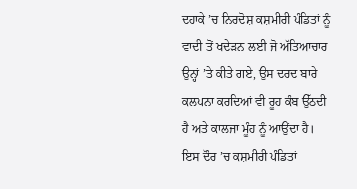ਦਹਾਕੇ ’ਚ ਨਿਰਦੋਸ਼ ਕਸ਼ਮੀਰੀ ਪੰਡਿਤਾਂ ਨੂੰ ਵਾਦੀ ਤੋਂ ਖਦੇੜਨ ਲਈ ਜੋ ਅੱਤਿਆਚਾਰ ਉਨ੍ਹਾਂ ’ਤੇ ਕੀਤੇ ਗਏ, ਉਸ ਦਰਦ ਬਾਰੇ ਕਲਪਨਾ ਕਰਦਿਆਂ ਵੀ ਰੂਹ ਕੰਬ ਉੱਠਦੀ ਹੈ ਅਤੇ ਕਾਲਜਾ ਮੂੰਹ ਨੂੰ ਆਉਂਦਾ ਹੈ। ਇਸ ਦੌਰ ’ਚ ਕਸ਼ਮੀਰੀ ਪੰਡਿਤਾਂ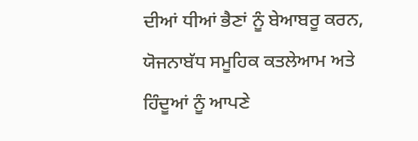ਦੀਆਂ ਧੀਆਂ ਭੈਣਾਂ ਨੂੰ ਬੇਆਬਰੂ ਕਰਨ, ਯੋਜਨਾਬੱਧ ਸਮੂਹਿਕ ਕਤਲੇਆਮ ਅਤੇ ਹਿੰਦੂਆਂ ਨੂੰ ਆਪਣੇ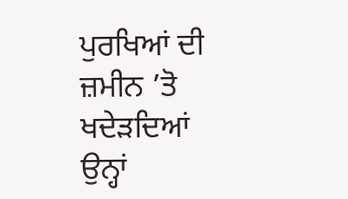ਪੁਰਖਿਆਂ ਦੀ ਜ਼ਮੀਨ ’ਤੋ ਖਦੇੜਦਿਆਂ ਉਨ੍ਹਾਂ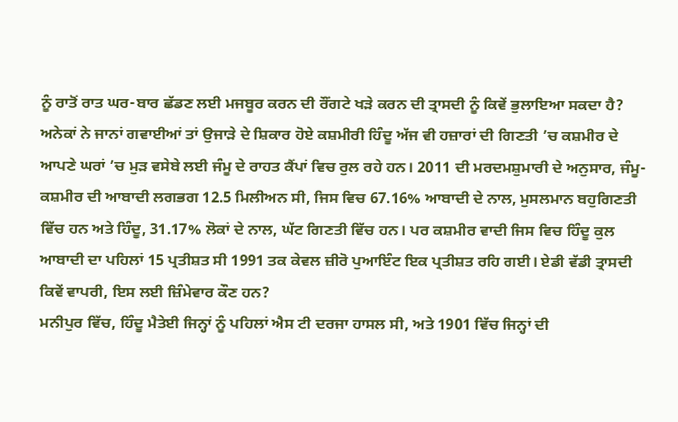ਨੂੰ ਰਾਤੋਂ ਰਾਤ ਘਰ-ਬਾਰ ਛੱਡਣ ਲਈ ਮਜਬੂਰ ਕਰਨ ਦੀ ਰੌਂਗਟੇ ਖੜੇ ਕਰਨ ਦੀ ਤ੍ਰਾਸਦੀ ਨੂੰ ਕਿਵੇਂ ਭੁਲਾਇਆ ਸਕਦਾ ਹੈ? ਅਨੇਕਾਂ ਨੇ ਜਾਨਾਂ ਗਵਾਈਆਂ ਤਾਂ ਉਜਾੜੇ ਦੇ ਸ਼ਿਕਾਰ ਹੋਏ ਕਸ਼ਮੀਰੀ ਹਿੰਦੂ ਅੱਜ ਵੀ ਹਜ਼ਾਰਾਂ ਦੀ ਗਿਣਤੀ ’ਚ ਕਸ਼ਮੀਰ ਦੇ ਆਪਣੇ ਘਰਾਂ ’ਚ ਮੁੜ ਵਸੇਬੇ ਲਈ ਜੰਮੂ ਦੇ ਰਾਹਤ ਕੈਂਪਾਂ ਵਿਚ ਰੁਲ ਰਹੇ ਹਨ। 2011 ਦੀ ਮਰਦਮਸ਼ੁਮਾਰੀ ਦੇ ਅਨੁਸਾਰ, ਜੰਮੂ-ਕਸ਼ਮੀਰ ਦੀ ਆਬਾਦੀ ਲਗਭਗ 12.5 ਮਿਲੀਅਨ ਸੀ, ਜਿਸ ਵਿਚ 67.16% ਆਬਾਦੀ ਦੇ ਨਾਲ, ਮੁਸਲਮਾਨ ਬਹੁਗਿਣਤੀ ਵਿੱਚ ਹਨ ਅਤੇ ਹਿੰਦੂ, 31.17% ਲੋਕਾਂ ਦੇ ਨਾਲ, ਘੱਟ ਗਿਣਤੀ ਵਿੱਚ ਹਨ। ਪਰ ਕਸ਼ਮੀਰ ਵਾਦੀ ਜਿਸ ਵਿਚ ਹਿੰਦੂ ਕੁਲ ਆਬਾਦੀ ਦਾ ਪਹਿਲਾਂ 15 ਪ੍ਰਤੀਸ਼ਤ ਸੀ 1991 ਤਕ ਕੇਵਲ ਜ਼ੀਰੋ ਪੁਆਇੰਟ ਇਕ ਪ੍ਰਤੀਸ਼ਤ ਰਹਿ ਗਈ। ਏਡੀ ਵੱਡੀ ਤ੍ਰਾਸਦੀ ਕਿਵੇਂ ਵਾਪਰੀ, ਇਸ ਲਈ ਜ਼ਿੰਮੇਵਾਰ ਕੌਣ ਹਨ?
ਮਨੀਪੁਰ ਵਿੱਚ, ਹਿੰਦੂ ਮੈਤੇਈ ਜਿਨ੍ਹਾਂ ਨੂੰ ਪਹਿਲਾਂ ਐਸ ਟੀ ਦਰਜਾ ਹਾਸਲ ਸੀ, ਅਤੇ 1901 ਵਿੱਚ ਜਿਨ੍ਹਾਂ ਦੀ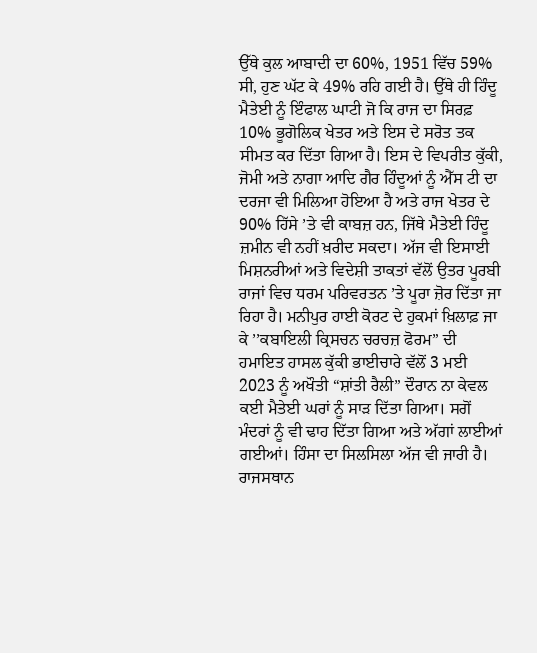ਉੱਥੇ ਕੁਲ ਆਬਾਦੀ ਦਾ 60%, 1951 ਵਿੱਚ 59% ਸੀ, ਹੁਣ ਘੱਟ ਕੇ 49% ਰਹਿ ਗਈ ਹੈ। ਉੱਥੇ ਹੀ ਹਿੰਦੂ ਮੈਤੇਈ ਨੂੰ ਇੰਫਾਲ ਘਾਟੀ ਜੋ ਕਿ ਰਾਜ ਦਾ ਸਿਰਫ਼ 10% ਭੂਗੋਲਿਕ ਖੇਤਰ ਅਤੇ ਇਸ ਦੇ ਸਰੋਤ ਤਕ ਸੀਮਤ ਕਰ ਦਿੱਤਾ ਗਿਆ ਹੈ। ਇਸ ਦੇ ਵਿਪਰੀਤ ਕੁੱਕੀ, ਜੋਮੀ ਅਤੇ ਨਾਗਾ ਆਦਿ ਗੈਰ ਹਿੰਦੂਆਂ ਨੂੰ ਐੱਸ ਟੀ ਦਾ ਦਰਜਾ ਵੀ ਮਿਲਿਆ ਹੋਇਆ ਹੈ ਅਤੇ ਰਾਜ ਖੇਤਰ ਦੇ 90% ਹਿੱਸੇ ’ਤੇ ਵੀ ਕਾਬਜ਼ ਹਨ, ਜਿੱਥੇ ਮੈਤੇਈ ਹਿੰਦੂ ਜ਼ਮੀਨ ਵੀ ਨਹੀਂ ਖ਼ਰੀਦ ਸਕਦਾ। ਅੱਜ ਵੀ ਇਸਾਈ ਮਿਸ਼ਨਰੀਆਂ ਅਤੇ ਵਿਦੇਸ਼ੀ ਤਾਕਤਾਂ ਵੱਲੋਂ ਉਤਰ ਪੂਰਬੀ ਰਾਜਾਂ ਵਿਚ ਧਰਮ ਪਰਿਵਰਤਨ ’ਤੇ ਪੂਰਾ ਜ਼ੋਰ ਦਿੱਤਾ ਜਾ ਰਿਹਾ ਹੈ। ਮਨੀਪੁਰ ਹਾਈ ਕੋਰਟ ਦੇ ਹੁਕਮਾਂ ਖ਼ਿਲਾਫ਼ ਜਾ ਕੇ ’’ਕਬਾਇਲੀ ਕ੍ਰਿਸਚਨ ਚਰਚਜ਼ ਫੋਰਮ” ਦੀ ਹਮਾਇਤ ਹਾਸਲ ਕੁੱਕੀ ਭਾਈਚਾਰੇ ਵੱਲੋਂ 3 ਮਈ 2023 ਨੂੰ ਅਖੌਤੀ “ਸ਼ਾਂਤੀ ਰੈਲੀ” ਦੌਰਾਨ ਨਾ ਕੇਵਲ ਕਈ ਮੈਤੇਈ ਘਰਾਂ ਨੂੰ ਸਾੜ ਦਿੱਤਾ ਗਿਆ। ਸਗੋਂ ਮੰਦਰਾਂ ਨੂੰ ਵੀ ਢਾਹ ਦਿੱਤਾ ਗਿਆ ਅਤੇ ਅੱਗਾਂ ਲਾਈਆਂ ਗਈਆਂ। ਹਿੰਸਾ ਦਾ ਸਿਲਸਿਲਾ ਅੱਜ ਵੀ ਜਾਰੀ ਹੈ।
ਰਾਜਸਥਾਨ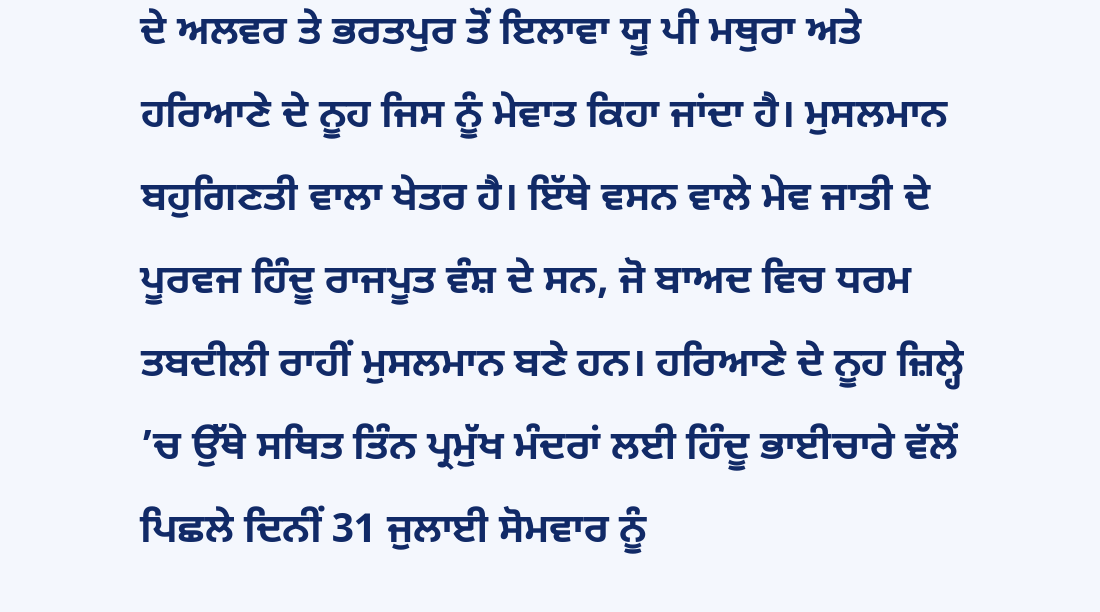ਦੇ ਅਲਵਰ ਤੇ ਭਰਤਪੁਰ ਤੋਂ ਇਲਾਵਾ ਯੂ ਪੀ ਮਥੁਰਾ ਅਤੇ ਹਰਿਆਣੇ ਦੇ ਨੂਹ ਜਿਸ ਨੂੰ ਮੇਵਾਤ ਕਿਹਾ ਜਾਂਦਾ ਹੈ। ਮੁਸਲਮਾਨ ਬਹੁਗਿਣਤੀ ਵਾਲਾ ਖੇਤਰ ਹੈ। ਇੱਥੇ ਵਸਨ ਵਾਲੇ ਮੇਵ ਜਾਤੀ ਦੇ ਪੂਰਵਜ ਹਿੰਦੂ ਰਾਜਪੂਤ ਵੰਸ਼ ਦੇ ਸਨ, ਜੋ ਬਾਅਦ ਵਿਚ ਧਰਮ ਤਬਦੀਲੀ ਰਾਹੀਂ ਮੁਸਲਮਾਨ ਬਣੇ ਹਨ। ਹਰਿਆਣੇ ਦੇ ਨੂਹ ਜ਼ਿਲ੍ਹੇ ’ਚ ਉੱਥੇ ਸਥਿਤ ਤਿੰਨ ਪ੍ਰਮੁੱਖ ਮੰਦਰਾਂ ਲਈ ਹਿੰਦੂ ਭਾਈਚਾਰੇ ਵੱਲੋਂ ਪਿਛਲੇ ਦਿਨੀਂ 31 ਜੁਲਾਈ ਸੋਮਵਾਰ ਨੂੰ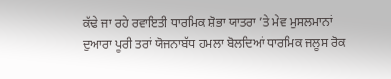ਕੱਢੇ ਜਾ ਰਹੇ ਰਵਾਇਤੀ ਧਾਰਮਿਕ ਸ਼ੋਭਾ ਯਾਤਰਾ ’ਤੇ ਮੇਵ ਮੁਸਲਮਾਨਾਂ ਦੁਆਰਾ ਪੂਰੀ ਤਰਾਂ ਯੋਜਨਾਬੱਧ ਹਮਲਾ ਬੋਲਦਿਆਂ ਧਾਰਮਿਕ ਜਲੂਸ ਰੋਕ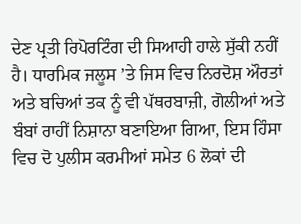ਦੇਣ ਪ੍ਰਤੀ ਰਿਪੋਰਟਿੰਗ ਦੀ ਸਿਆਹੀ ਹਾਲੇ ਸੁੱਕੀ ਨਹੀਂ ਹੈ। ਧਾਰਮਿਕ ਜਲੂਸ ’ਤੇ ਜਿਸ ਵਿਚ ਨਿਰਦੋਸ਼ ਔਰਤਾਂ ਅਤੇ ਬਚਿਆਂ ਤਕ ਨੂੰ ਵੀ ਪੱਥਰਬਾਜ਼ੀ, ਗੋਲੀਆਂ ਅਤੇ ਬੰਬਾਂ ਰਾਹੀਂ ਨਿਸ਼ਾਨਾ ਬਣਾਇਆ ਗਿਆ, ਇਸ ਹਿੰਸਾ ਵਿਚ ਦੋ ਪੁਲੀਸ ਕਰਮੀਆਂ ਸਮੇਤ 6 ਲੋਕਾਂ ਦੀ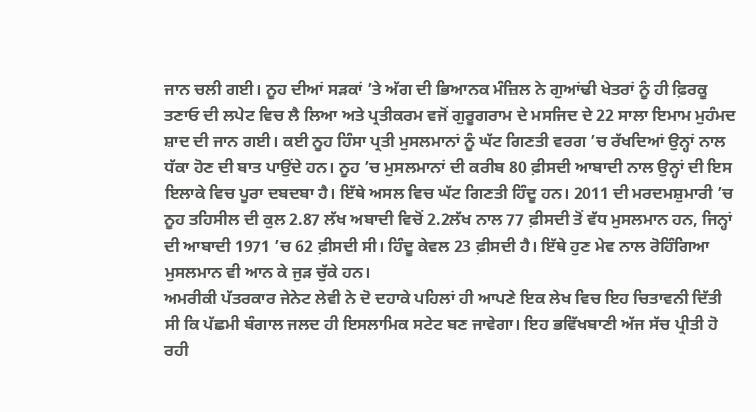ਜਾਨ ਚਲੀ ਗਈ। ਨੂਹ ਦੀਆਂ ਸੜਕਾਂ ’ਤੇ ਅੱਗ ਦੀ ਭਿਆਨਕ ਮੰਜ਼ਿਲ ਨੇ ਗੁਆਂਢੀ ਖੇਤਰਾਂ ਨੂੰ ਹੀ ਫ਼ਿਰਕੂ ਤਣਾਓ ਦੀ ਲਪੇਟ ਵਿਚ ਲੈ ਲਿਆ ਅਤੇ ਪ੍ਰਤੀਕਰਮ ਵਜੋਂ ਗੁਰੂਗਰਾਮ ਦੇ ਮਸਜਿਦ ਦੇ 22 ਸਾਲਾ ਇਮਾਮ ਮੁਹੰਮਦ ਸ਼ਾਦ ਦੀ ਜਾਨ ਗਈ। ਕਈ ਨੂਹ ਹਿੰਸਾ ਪ੍ਰਤੀ ਮੁਸਲਮਾਨਾਂ ਨੂੰ ਘੱਟ ਗਿਣਤੀ ਵਰਗ ’ਚ ਰੱਖਦਿਆਂ ਉਨ੍ਹਾਂ ਨਾਲ ਧੱਕਾ ਹੋਣ ਦੀ ਬਾਤ ਪਾਉਂਦੇ ਹਨ। ਨੂਹ ’ਚ ਮੁਸਲਮਾਨਾਂ ਦੀ ਕਰੀਬ 80 ਫ਼ੀਸਦੀ ਆਬਾਦੀ ਨਾਲ ਉਨ੍ਹਾਂ ਦੀ ਇਸ ਇਲਾਕੇ ਵਿਚ ਪੂਰਾ ਦਬਦਬਾ ਹੈ। ਇੱਥੇ ਅਸਲ ਵਿਚ ਘੱਟ ਗਿਣਤੀ ਹਿੰਦੂ ਹਨ। 2011 ਦੀ ਮਰਦਮਸ਼ੁਮਾਰੀ ’ਚ ਨੂਹ ਤਹਿਸੀਲ ਦੀ ਕੁਲ 2.87 ਲੱਖ ਅਬਾਦੀ ਵਿਚੋਂ 2.2ਲੱਖ ਨਾਲ 77 ਫ਼ੀਸਦੀ ਤੋਂ ਵੱਧ ਮੁਸਲਮਾਨ ਹਨ, ਜਿਨ੍ਹਾਂ ਦੀ ਆਬਾਦੀ 1971 ’ਚ 62 ਫ਼ੀਸਦੀ ਸੀ। ਹਿੰਦੂ ਕੇਵਲ 23 ਫ਼ੀਸਦੀ ਹੈ। ਇੱਥੇ ਹੁਣ ਮੇਵ ਨਾਲ ਰੋਹਿੰਗਿਆ ਮੁਸਲਮਾਨ ਵੀ ਆਨ ਕੇ ਜੁੜ ਚੁੱਕੇ ਹਨ।
ਅਮਰੀਕੀ ਪੱਤਰਕਾਰ ਜੇਨੇਟ ਲੇਵੀ ਨੇ ਦੋ ਦਹਾਕੇ ਪਹਿਲਾਂ ਹੀ ਆਪਣੇ ਇਕ ਲੇਖ ਵਿਚ ਇਹ ਚਿਤਾਵਨੀ ਦਿੱਤੀ ਸੀ ਕਿ ਪੱਛਮੀ ਬੰਗਾਲ ਜਲਦ ਹੀ ਇਸਲਾਮਿਕ ਸਟੇਟ ਬਣ ਜਾਵੇਗਾ। ਇਹ ਭਵਿੱਖਬਾਣੀ ਅੱਜ ਸੱਚ ਪ੍ਰੀਤੀ ਹੋ ਰਹੀ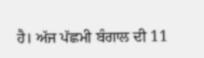ਹੈ। ਅੱਜ ਪੱਛਮੀ ਬੰਗਾਲ ਦੀ 11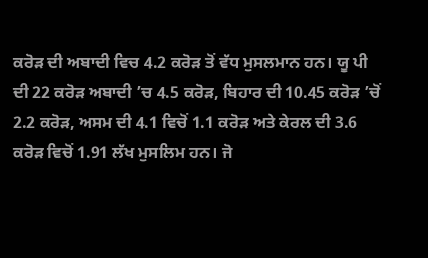ਕਰੋੜ ਦੀ ਅਬਾਦੀ ਵਿਚ 4.2 ਕਰੋੜ ਤੋਂ ਵੱਧ ਮੁਸਲਮਾਨ ਹਨ। ਯੂ ਪੀ ਦੀ 22 ਕਰੋੜ ਅਬਾਦੀ ’ਚ 4.5 ਕਰੋੜ, ਬਿਹਾਰ ਦੀ 10.45 ਕਰੋੜ ’ਚੋਂ 2.2 ਕਰੋੜ, ਅਸਮ ਦੀ 4.1 ਵਿਚੋਂ 1.1 ਕਰੋੜ ਅਤੇ ਕੇਰਲ ਦੀ 3.6 ਕਰੋੜ ਵਿਚੋਂ 1.91 ਲੱਖ ਮੁਸਲਿਮ ਹਨ। ਜੋ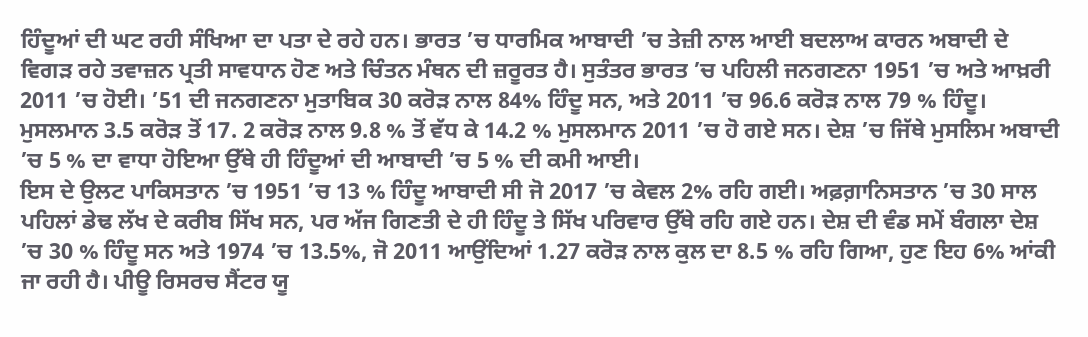ਹਿੰਦੂਆਂ ਦੀ ਘਟ ਰਹੀ ਸੰਖਿਆ ਦਾ ਪਤਾ ਦੇ ਰਹੇ ਹਨ। ਭਾਰਤ ’ਚ ਧਾਰਮਿਕ ਆਬਾਦੀ ’ਚ ਤੇਜ਼ੀ ਨਾਲ ਆਈ ਬਦਲਾਅ ਕਾਰਨ ਅਬਾਦੀ ਦੇ ਵਿਗੜ ਰਹੇ ਤਵਾਜ਼ਨ ਪ੍ਰਤੀ ਸਾਵਧਾਨ ਹੋਣ ਅਤੇ ਚਿੰਤਨ ਮੰਥਨ ਦੀ ਜ਼ਰੂਰਤ ਹੈ। ਸੁਤੰਤਰ ਭਾਰਤ ’ਚ ਪਹਿਲੀ ਜਨਗਣਨਾ 1951 ’ਚ ਅਤੇ ਆਖ਼ਰੀ 2011 ’ਚ ਹੋਈ। ’51 ਦੀ ਜਨਗਣਨਾ ਮੁਤਾਬਿਕ 30 ਕਰੋੜ ਨਾਲ 84% ਹਿੰਦੂ ਸਨ, ਅਤੇ 2011 ’ਚ 96.6 ਕਰੋੜ ਨਾਲ 79 % ਹਿੰਦੂ। ਮੁਸਲਮਾਨ 3.5 ਕਰੋੜ ਤੋਂ 17. 2 ਕਰੋੜ ਨਾਲ 9.8 % ਤੋਂ ਵੱਧ ਕੇ 14.2 % ਮੁਸਲਮਾਨ 2011 ’ਚ ਹੋ ਗਏ ਸਨ। ਦੇਸ਼ ’ਚ ਜਿੱਥੇ ਮੁਸਲਿਮ ਅਬਾਦੀ ’ਚ 5 % ਦਾ ਵਾਧਾ ਹੋਇਆ ਉੱਥੇ ਹੀ ਹਿੰਦੂਆਂ ਦੀ ਆਬਾਦੀ ’ਚ 5 % ਦੀ ਕਮੀ ਆਈ।
ਇਸ ਦੇ ਉਲਟ ਪਾਕਿਸਤਾਨ ’ਚ 1951 ’ਚ 13 % ਹਿੰਦੂ ਆਬਾਦੀ ਸੀ ਜੋ 2017 ’ਚ ਕੇਵਲ 2% ਰਹਿ ਗਈ। ਅਫ਼ਗ਼ਾਨਿਸਤਾਨ ’ਚ 30 ਸਾਲ ਪਹਿਲਾਂ ਡੇਢ ਲੱਖ ਦੇ ਕਰੀਬ ਸਿੱਖ ਸਨ, ਪਰ ਅੱਜ ਗਿਣਤੀ ਦੇ ਹੀ ਹਿੰਦੂ ਤੇ ਸਿੱਖ ਪਰਿਵਾਰ ਉੱਥੇ ਰਹਿ ਗਏ ਹਨ। ਦੇਸ਼ ਦੀ ਵੰਡ ਸਮੇਂ ਬੰਗਲਾ ਦੇਸ਼ ’ਚ 30 % ਹਿੰਦੂ ਸਨ ਅਤੇ 1974 ’ਚ 13.5%, ਜੋ 2011 ਆਉਂਦਿਆਂ 1.27 ਕਰੋੜ ਨਾਲ ਕੁਲ ਦਾ 8.5 % ਰਹਿ ਗਿਆ, ਹੁਣ ਇਹ 6% ਆਂਕੀ ਜਾ ਰਹੀ ਹੈ। ਪੀਊ ਰਿਸਰਚ ਸੈਂਟਰ ਯੂ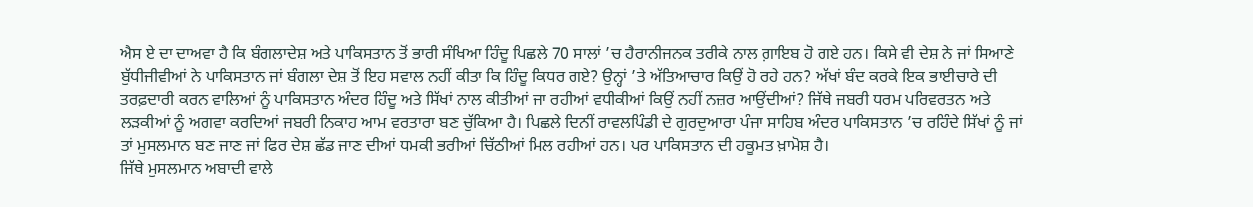ਐਸ ਏ ਦਾ ਦਾਅਵਾ ਹੈ ਕਿ ਬੰਗਲਾਦੇਸ਼ ਅਤੇ ਪਾਕਿਸਤਾਨ ਤੋਂ ਭਾਰੀ ਸੰਖਿਆ ਹਿੰਦੂ ਪਿਛਲੇ 70 ਸਾਲਾਂ ’ਚ ਹੈਰਾਨੀਜਨਕ ਤਰੀਕੇ ਨਾਲ ਗ਼ਾਇਬ ਹੋ ਗਏ ਹਨ। ਕਿਸੇ ਵੀ ਦੇਸ਼ ਨੇ ਜਾਂ ਸਿਆਣੇ ਬੁੱਧੀਜੀਵੀਆਂ ਨੇ ਪਾਕਿਸਤਾਨ ਜਾਂ ਬੰਗਲਾ ਦੇਸ਼ ਤੋਂ ਇਹ ਸਵਾਲ ਨਹੀਂ ਕੀਤਾ ਕਿ ਹਿੰਦੂ ਕਿਧਰ ਗਏ? ਉਨ੍ਹਾਂ ’ਤੇ ਅੱਤਿਆਚਾਰ ਕਿਉਂ ਹੋ ਰਹੇ ਹਨ? ਅੱਖਾਂ ਬੰਦ ਕਰਕੇ ਇਕ ਭਾਈਚਾਰੇ ਦੀ ਤਰਫ਼ਦਾਰੀ ਕਰਨ ਵਾਲਿਆਂ ਨੂੰ ਪਾਕਿਸਤਾਨ ਅੰਦਰ ਹਿੰਦੂ ਅਤੇ ਸਿੱਖਾਂ ਨਾਲ ਕੀਤੀਆਂ ਜਾ ਰਹੀਆਂ ਵਧੀਕੀਆਂ ਕਿਉਂ ਨਹੀਂ ਨਜ਼ਰ ਆਉਂਦੀਆਂ? ਜਿੱਥੇ ਜਬਰੀ ਧਰਮ ਪਰਿਵਰਤਨ ਅਤੇ ਲੜਕੀਆਂ ਨੂੰ ਅਗਵਾ ਕਰਦਿਆਂ ਜਬਰੀ ਨਿਕਾਹ ਆਮ ਵਰਤਾਰਾ ਬਣ ਚੁੱਕਿਆ ਹੈ। ਪਿਛਲੇ ਦਿਨੀਂ ਰਾਵਲਪਿੰਡੀ ਦੇ ਗੁਰਦੁਆਰਾ ਪੰਜਾ ਸਾਹਿਬ ਅੰਦਰ ਪਾਕਿਸਤਾਨ ’ਚ ਰਹਿੰਦੇ ਸਿੱਖਾਂ ਨੂੰ ਜਾਂ ਤਾਂ ਮੁਸਲਮਾਨ ਬਣ ਜਾਣ ਜਾਂ ਫਿਰ ਦੇਸ਼ ਛੱਡ ਜਾਣ ਦੀਆਂ ਧਮਕੀ ਭਰੀਆਂ ਚਿੱਠੀਆਂ ਮਿਲ ਰਹੀਆਂ ਹਨ। ਪਰ ਪਾਕਿਸਤਾਨ ਦੀ ਹਕੂਮਤ ਖ਼ਾਮੋਸ਼ ਹੈ।
ਜਿੱਥੇ ਮੁਸਲਮਾਨ ਅਬਾਦੀ ਵਾਲੇ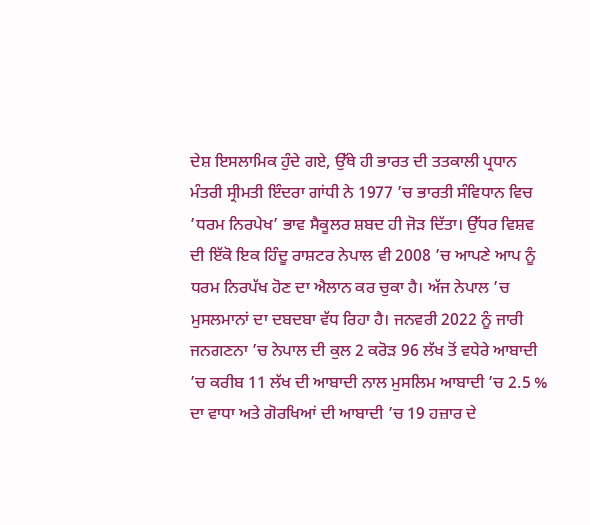ਦੇਸ਼ ਇਸਲਾਮਿਕ ਹੁੰਦੇ ਗਏ, ਉੱਥੇ ਹੀ ਭਾਰਤ ਦੀ ਤਤਕਾਲੀ ਪ੍ਰਧਾਨ ਮੰਤਰੀ ਸ੍ਰੀਮਤੀ ਇੰਦਰਾ ਗਾਂਧੀ ਨੇ 1977 ’ਚ ਭਾਰਤੀ ਸੰਵਿਧਾਨ ਵਿਚ ’ਧਰਮ ਨਿਰਪੇਖ’ ਭਾਵ ਸੈਕੂਲਰ ਸ਼ਬਦ ਹੀ ਜੋੜ ਦਿੱਤਾ। ਉੱਧਰ ਵਿਸ਼ਵ ਦੀ ਇੱਕੋ ਇਕ ਹਿੰਦੂ ਰਾਸ਼ਟਰ ਨੇਪਾਲ ਵੀ 2008 ’ਚ ਆਪਣੇ ਆਪ ਨੂੰ ਧਰਮ ਨਿਰਪੱਖ ਹੋਣ ਦਾ ਐਲਾਨ ਕਰ ਚੁਕਾ ਹੈ। ਅੱਜ ਨੇਪਾਲ ’ਚ ਮੁਸਲਮਾਨਾਂ ਦਾ ਦਬਦਬਾ ਵੱਧ ਰਿਹਾ ਹੈ। ਜਨਵਰੀ 2022 ਨੂੰ ਜਾਰੀ ਜਨਗਣਨਾ ’ਚ ਨੇਪਾਲ ਦੀ ਕੁਲ 2 ਕਰੋੜ 96 ਲੱਖ ਤੋਂ ਵਧੇਰੇ ਆਬਾਦੀ ’ਚ ਕਰੀਬ 11 ਲੱਖ ਦੀ ਆਬਾਦੀ ਨਾਲ ਮੁਸਲਿਮ ਆਬਾਦੀ ’ਚ 2.5 % ਦਾ ਵਾਧਾ ਅਤੇ ਗੋਰਖਿਆਂ ਦੀ ਆਬਾਦੀ ’ਚ 19 ਹਜ਼ਾਰ ਦੇ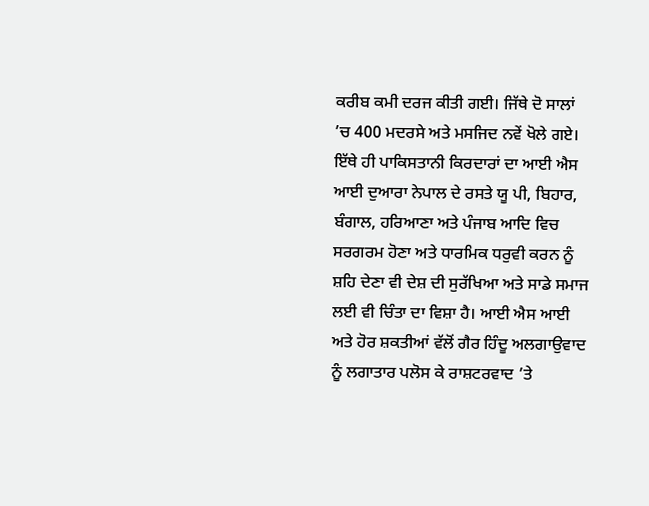ਕਰੀਬ ਕਮੀ ਦਰਜ ਕੀਤੀ ਗਈ। ਜਿੱਥੇ ਦੋ ਸਾਲਾਂ ’ਚ 400 ਮਦਰਸੇ ਅਤੇ ਮਸਜਿਦ ਨਵੇਂ ਖੋਲੇ ਗਏ।
ਇੱਥੇ ਹੀ ਪਾਕਿਸਤਾਨੀ ਕਿਰਦਾਰਾਂ ਦਾ ਆਈ ਐਸ ਆਈ ਦੁਆਰਾ ਨੇਪਾਲ ਦੇ ਰਸਤੇ ਯੂ ਪੀ, ਬਿਹਾਰ, ਬੰਗਾਲ, ਹਰਿਆਣਾ ਅਤੇ ਪੰਜਾਬ ਆਦਿ ਵਿਚ ਸਰਗਰਮ ਹੋਣਾ ਅਤੇ ਧਾਰਮਿਕ ਧਰੁਵੀ ਕਰਨ ਨੂੰ ਸ਼ਹਿ ਦੇਣਾ ਵੀ ਦੇਸ਼ ਦੀ ਸੁਰੱਖਿਆ ਅਤੇ ਸਾਡੇ ਸਮਾਜ ਲਈ ਵੀ ਚਿੰਤਾ ਦਾ ਵਿਸ਼ਾ ਹੈ। ਆਈ ਐਸ ਆਈ ਅਤੇ ਹੋਰ ਸ਼ਕਤੀਆਂ ਵੱਲੋਂ ਗੈਰ ਹਿੰਦੂ ਅਲਗਾਉਵਾਦ ਨੂੰ ਲਗਾਤਾਰ ਪਲੋਸ ਕੇ ਰਾਸ਼ਟਰਵਾਦ ’ਤੇ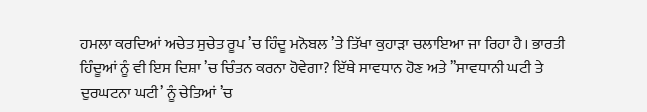ਹਮਲਾ ਕਰਦਿਆਂ ਅਚੇਤ ਸੁਚੇਤ ਰੂਪ ’ਚ ਹਿੰਦੂ ਮਨੋਬਲ ’ਤੇ ਤਿੱਖਾ ਕੁਹਾੜਾ ਚਲਾਇਆ ਜਾ ਰਿਹਾ ਹੈ। ਭਾਰਤੀ ਹਿੰਦੂਆਂ ਨੂੰ ਵੀ ਇਸ ਦਿਸ਼ਾ ’ਚ ਚਿੰਤਨ ਕਰਨਾ ਹੋਵੇਗਾ? ਇੱਥੇ ਸਾਵਧਾਨ ਹੋਣ ਅਤੇ ’’ਸਾਵਧਾਨੀ ਘਟੀ ਤੇ ਦੁਰਘਟਨਾ ਘਟੀ’ ਨੂੰ ਚੇਤਿਆਂ ’ਚ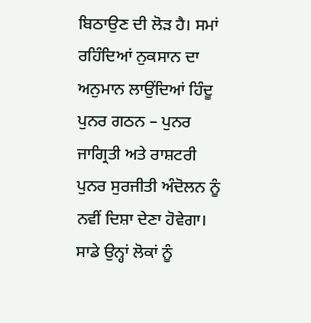ਬਿਠਾਉਣ ਦੀ ਲੋੜ ਹੈ। ਸਮਾਂ ਰਹਿੰਦਿਆਂ ਨੁਕਸਾਨ ਦਾ ਅਨੁਮਾਨ ਲਾਉਂਦਿਆਂ ਹਿੰਦੂ ਪੁਨਰ ਗਠਨ – ਪੁਨਰ ਜਾਗ੍ਰਿਤੀ ਅਤੇ ਰਾਸ਼ਟਰੀ ਪੁਨਰ ਸੁਰਜੀਤੀ ਅੰਦੋਲਨ ਨੂੰ ਨਵੀਂ ਦਿਸ਼ਾ ਦੇਣਾ ਹੋਵੇਗਾ।
ਸਾਡੇ ਉਨ੍ਹਾਂ ਲੋਕਾਂ ਨੂੰ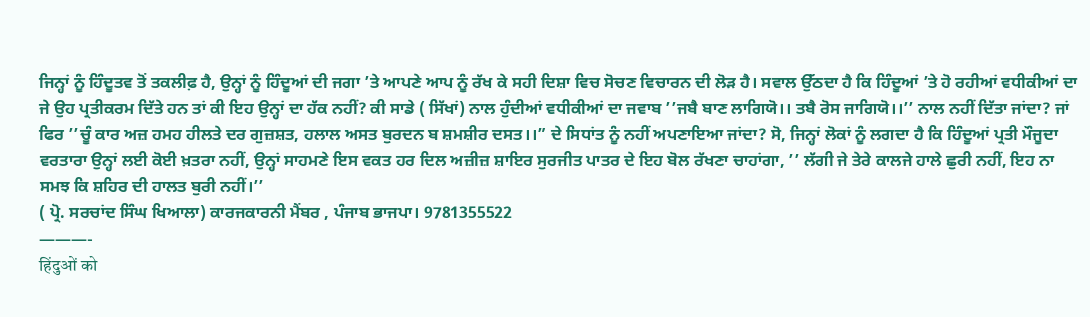ਜਿਨ੍ਹਾਂ ਨੂੰ ਹਿੰਦੂਤਵ ਤੋਂ ਤਕਲੀਫ਼ ਹੈ, ਉਨ੍ਹਾਂ ਨੂੰ ਹਿੰਦੂਆਂ ਦੀ ਜਗਾ ’ਤੇ ਆਪਣੇ ਆਪ ਨੂੰ ਰੱਖ ਕੇ ਸਹੀ ਦਿਸ਼ਾ ਵਿਚ ਸੋਚਣ ਵਿਚਾਰਨ ਦੀ ਲੋੜ ਹੈ। ਸਵਾਲ ਉੱਠਦਾ ਹੈ ਕਿ ਹਿੰਦੂਆਂ ’ਤੇ ਹੋ ਰਹੀਆਂ ਵਧੀਕੀਆਂ ਦਾ ਜੇ ਉਹ ਪ੍ਰਤੀਕਰਮ ਦਿੱਤੇ ਹਨ ਤਾਂ ਕੀ ਇਹ ਉਨ੍ਹਾਂ ਦਾ ਹੱਕ ਨਹੀਂ? ਕੀ ਸਾਡੇ ( ਸਿੱਖਾਂ) ਨਾਲ ਹੁੰਦੀਆਂ ਵਧੀਕੀਆਂ ਦਾ ਜਵਾਬ ’’ਜਬੈ ਬਾਣ ਲਾਗਿਯੋ।। ਤਬੈ ਰੋਸ ਜਾਗਿਯੋ।।’’ ਨਾਲ ਨਹੀਂ ਦਿੱਤਾ ਜਾਂਦਾ? ਜਾਂ ਫਿਰ ’’ਚੂੰ ਕਾਰ ਅਜ਼ ਹਮਹ ਹੀਲਤੇ ਦਰ ਗੁਜ਼ਸ਼ਤ, ਹਲਾਲ ਅਸਤ ਬੁਰਦਨ ਬ ਸ਼ਮਸ਼ੀਰ ਦਸਤ।।” ਦੇ ਸਿਧਾਂਤ ਨੂੰ ਨਹੀਂ ਅਪਣਾਇਆ ਜਾਂਦਾ? ਸੋ, ਜਿਨ੍ਹਾਂ ਲੋਕਾਂ ਨੂੰ ਲਗਦਾ ਹੈ ਕਿ ਹਿੰਦੂਆਂ ਪ੍ਰਤੀ ਮੌਜੂਦਾ ਵਰਤਾਰਾ ਉਨ੍ਹਾਂ ਲਈ ਕੋਈ ਖ਼ਤਰਾ ਨਹੀਂ, ਉਨ੍ਹਾਂ ਸਾਹਮਣੇ ਇਸ ਵਕਤ ਹਰ ਦਿਲ ਅਜ਼ੀਜ਼ ਸ਼ਾਇਰ ਸੁਰਜੀਤ ਪਾਤਰ ਦੇ ਇਹ ਬੋਲ ਰੱਖਣਾ ਚਾਹਾਂਗਾ, ’’ ਲੱਗੀ ਜੇ ਤੇਰੇ ਕਾਲਜੇ ਹਾਲੇ ਛੁਰੀ ਨਹੀਂ, ਇਹ ਨਾ ਸਮਝ ਕਿ ਸ਼ਹਿਰ ਦੀ ਹਾਲਤ ਬੁਰੀ ਨਹੀਂ।’’
( ਪ੍ਰੋ. ਸਰਚਾਂਦ ਸਿੰਘ ਖਿਆਲਾ) ਕਾਰਜਕਾਰਨੀ ਮੈਂਬਰ , ਪੰਜਾਬ ਭਾਜਪਾ। 9781355522
———-
हिंदुओं को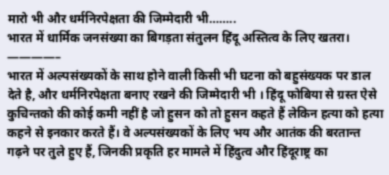मारो भी और धर्मनिरपेक्षता की जिम्मेदारी भी……..
भारत में धार्मिक जनसंख्या का बिगड़ता संतुलन हिंदू अस्तित्व के लिए खतरा।
————–
भारत में अल्पसंख्यकों के साथ होने वाली किसी भी घटना को बहुसंख्यक पर डाल देते है, और धर्मनिरपेक्षता बनाए रखने की जिम्मेदारी भी । हिंदू फोबिया से ग्रस्त ऐसे कुचिन्तको की कोई कमी नहीं है जो हुसन को तो हुसन कहते हैं लेकिन हत्या को हत्या कहने से इनकार करते हैं। वे अल्पसंख्यकों के लिए भय और आतंक की बरतान्त गढ़ने पर तुले हुए हैं, जिनकी प्रकृति हर मामले में हिंदुत्व और हिंदूराष्ट्र का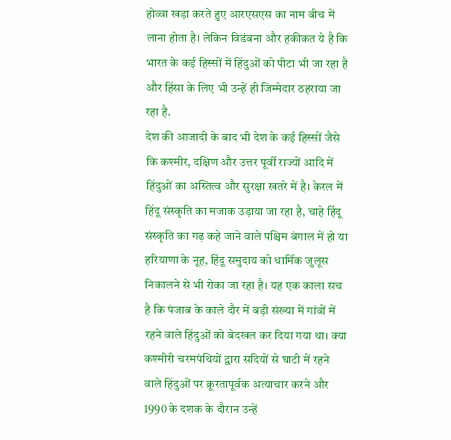होव्वा खड़ा करते हुए आरएसएस का नाम बीच में लाना होता है। लेकिन विडंबना और हकीकत ये है कि भारत के कई हिस्सों में हिंदुओं को पीटा भी जा रहा है और हिंसा के लिए भी उन्हें ही जिम्मेदार ठहराया जा रहा है.
देश की आजादी के बाद भी देश के कई हिस्सों जैसे कि कश्मीर, दक्षिण और उत्तर पूर्वी राज्यों आदि में हिंदुओं का अस्तित्व और सुरक्षा खतरे में है। केरल में हिंदू संस्कृति का मजाक उड़ाया जा रहा है, चाहे हिंदू संस्कृति का गढ़ कहे जाने वाले पश्चिम बंगाल में हो या हरियाणा के नूह, हिंदू समुदाय को धार्मिक जुलूस निकालने से भी रोका जा रहा है। यह एक काला सच है कि पंजाब के काले दौर में बड़ी संख्या में गांवों में रहने वाले हिंदुओं को बेदखल कर दिया गया था। क्या कश्मीरी चरमपंथियों द्वारा सदियों से घाटी में रहने वाले हिंदुओं पर क्रूरतापूर्वक अत्याचार करने और 1990 के दशक के दौरान उन्हें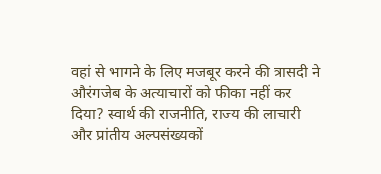वहां से भागने के लिए मजबूर करने की त्रासदी ने औरंगजेब के अत्याचारों को फीका नहीं कर दिया? स्वार्थ की राजनीति, राज्य की लाचारी और प्रांतीय अल्पसंख्यकों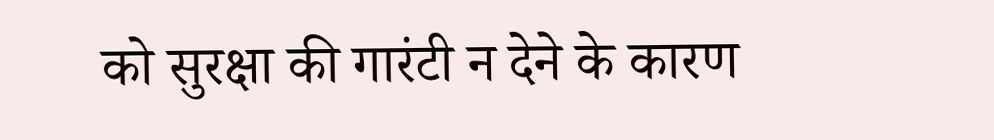को सुरक्षा की गारंटी न देने के कारण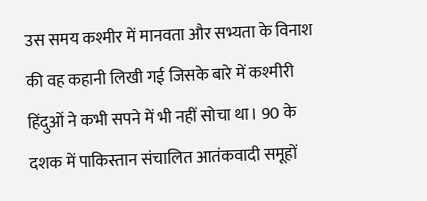उस समय कश्मीर में मानवता और सभ्यता के विनाश की वह कहानी लिखी गई जिसके बारे में कश्मीरी हिंदुओं ने कभी सपने में भी नहीं सोचा था। 90 के दशक में पाकिस्तान संचालित आतंकवादी समूहों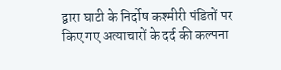द्वारा घाटी के निर्दोष कश्मीरी पंडितों पर किए गए अत्याचारों के दर्द की कल्पना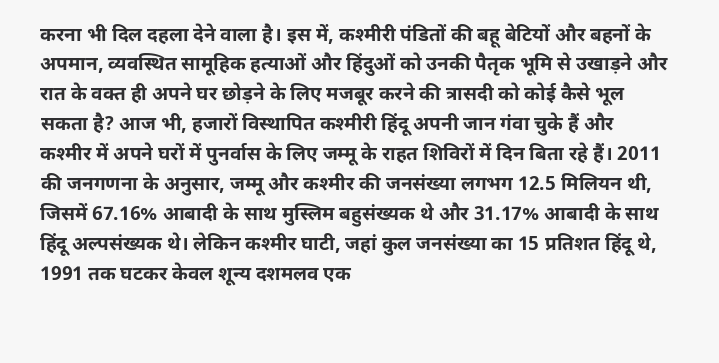करना भी दिल दहला देने वाला है। इस में, कश्मीरी पंडितों की बहू बेटियों और बहनों के अपमान, व्यवस्थित सामूहिक हत्याओं और हिंदुओं को उनकी पैतृक भूमि से उखाड़ने और रात के वक्त ही अपने घर छोड़ने के लिए मजबूर करने की त्रासदी को कोई कैसे भूल सकता है? आज भी, हजारों विस्थापित कश्मीरी हिंदू अपनी जान गंवा चुके हैं और कश्मीर में अपने घरों में पुनर्वास के लिए जम्मू के राहत शिविरों में दिन बिता रहे हैं। 2011 की जनगणना के अनुसार, जम्मू और कश्मीर की जनसंख्या लगभग 12.5 मिलियन थी, जिसमें 67.16% आबादी के साथ मुस्लिम बहुसंख्यक थे और 31.17% आबादी के साथ हिंदू अल्पसंख्यक थे। लेकिन कश्मीर घाटी, जहां कुल जनसंख्या का 15 प्रतिशत हिंदू थे, 1991 तक घटकर केवल शून्य दशमलव एक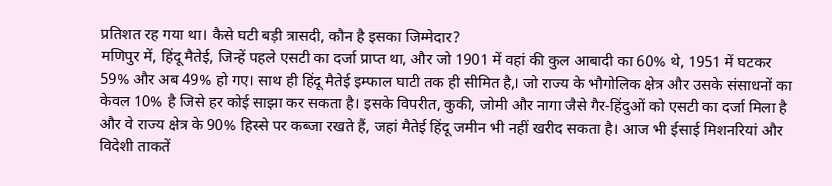प्रतिशत रह गया था। कैसे घटी बड़ी त्रासदी, कौन है इसका जिम्मेदार?
मणिपुर में, हिंदू मैतेई, जिन्हें पहले एसटी का दर्जा प्राप्त था, और जो 1901 में वहां की कुल आबादी का 60% थे, 1951 में घटकर 59% और अब 49% हो गए। साथ ही हिंदू मैतेई इम्फाल घाटी तक ही सीमित है,। जो राज्य के भौगोलिक क्षेत्र और उसके संसाधनों का केवल 10% है जिसे हर कोई साझा कर सकता है। इसके विपरीत, कुकी, जोमी और नागा जैसे गैर-हिंदुओं को एसटी का दर्जा मिला है और वे राज्य क्षेत्र के 90% हिस्से पर कब्जा रखते हैं, जहां मैतेई हिंदू जमीन भी नहीं खरीद सकता है। आज भी ईसाई मिशनरियां और विदेशी ताकतें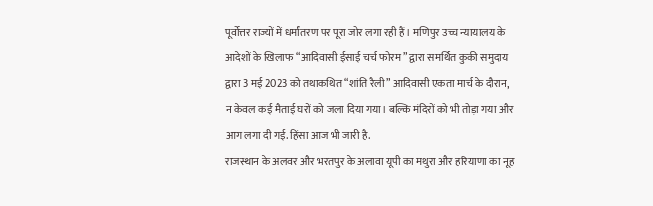पूर्वोत्तर राज्यों में धर्मांतरण पर पूरा जोर लगा रही हैं। मणिपुर उच्च न्यायालय के आदेशों के खिलाफ “आदिवासी ईसाई चर्च फोरम” द्वारा समर्थित कुकी समुदाय द्वारा 3 मई 2023 को तथाकथित “शांति रैली” आदिवासी एकता मार्च के दौरान, न केवल कई मैताई घरों को जला दिया गया। बल्कि मंदिरों को भी तोड़ा गया और आग लगा दी गई. हिंसा आज भी जारी है.
राजस्थान के अलवर और भरतपुर के अलावा यूपी का मथुरा और हरियाणा का नूह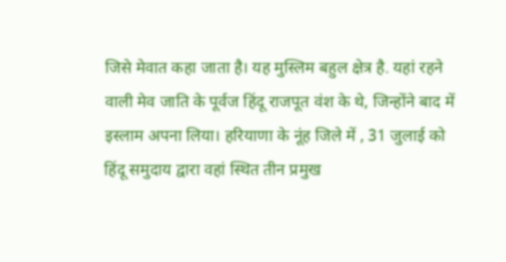जिसे मेवात कहा जाता है। यह मुस्लिम बहुल क्षेत्र है. यहां रहने वाली मेव जाति के पूर्वज हिंदू राजपूत वंश के थे, जिन्होंने बाद में इस्लाम अपना लिया। हरियाणा के नूंह जिले में , 31 जुलाई को हिंदू समुदाय द्वारा वहां स्थित तीन प्रमुख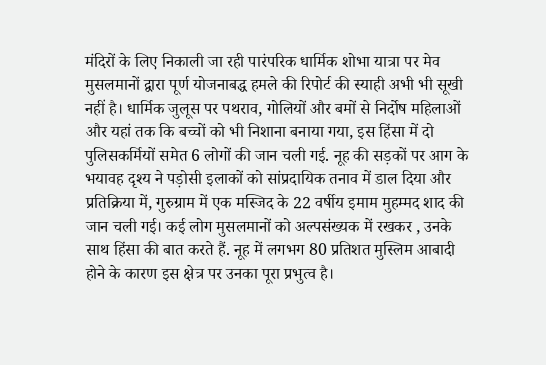मंदिरों के लिए निकाली जा रही पारंपरिक धार्मिक शोभा यात्रा पर मेव मुसलमानों द्वारा पूर्ण योजनाबद्ध हमले की रिपोर्ट की स्याही अभी भी सूखी नहीं है। धार्मिक जुलूस पर पथराव, गोलियों और बमों से निर्दोष महिलाओं और यहां तक कि बच्चों को भी निशाना बनाया गया, इस हिंसा में दो पुलिसकर्मियों समेत 6 लोगों की जान चली गई. नूह की सड़कों पर आग के भयावह दृश्य ने पड़ोसी इलाकों को सांप्रदायिक तनाव में डाल दिया और प्रतिक्रिया में, गुरुग्राम में एक मस्जिद के 22 वर्षीय इमाम मुहम्मद शाद की जान चली गई। कई लोग मुसलमानों को अल्पसंख्यक में रखकर , उनके साथ हिंसा की बात करते हैं. नूह में लगभग 80 प्रतिशत मुस्लिम आबादी होने के कारण इस क्षेत्र पर उनका पूरा प्रभुत्व है।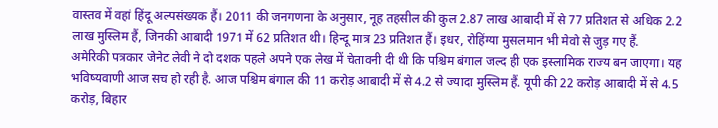वास्तव में वहां हिंदू अल्पसंख्यक हैं। 2011 की जनगणना के अनुसार, नूह तहसील की कुल 2.87 लाख आबादी में से 77 प्रतिशत से अधिक 2.2 लाख मुस्लिम हैं, जिनकी आबादी 1971 में 62 प्रतिशत थी। हिन्दू मात्र 23 प्रतिशत हैं। इधर, रोहिंग्या मुसलमान भी मेवो से जुड़ गए हैं.
अमेरिकी पत्रकार जेनेट लेवी ने दो दशक पहले अपने एक लेख में चेतावनी दी थी कि पश्चिम बंगाल जल्द ही एक इस्लामिक राज्य बन जाएगा। यह भविष्यवाणी आज सच हो रही है. आज पश्चिम बंगाल की 11 करोड़ आबादी में से 4.2 से ज्यादा मुस्लिम हैं. यूपी की 22 करोड़ आबादी में से 4.5 करोड़, बिहार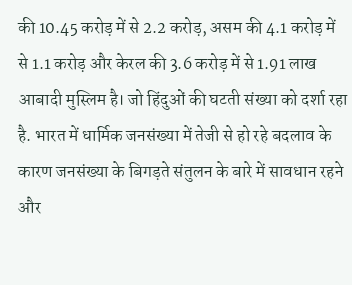की 10.45 करोड़ में से 2.2 करोड़, असम की 4.1 करोड़ में से 1.1 करोड़ और केरल की 3.6 करोड़ में से 1.91 लाख आबादी मुस्लिम है। जो हिंदुओं की घटती संख्या को दर्शा रहा है. भारत में धार्मिक जनसंख्या में तेजी से हो रहे बदलाव के कारण जनसंख्या के बिगड़ते संतुलन के बारे में सावधान रहने और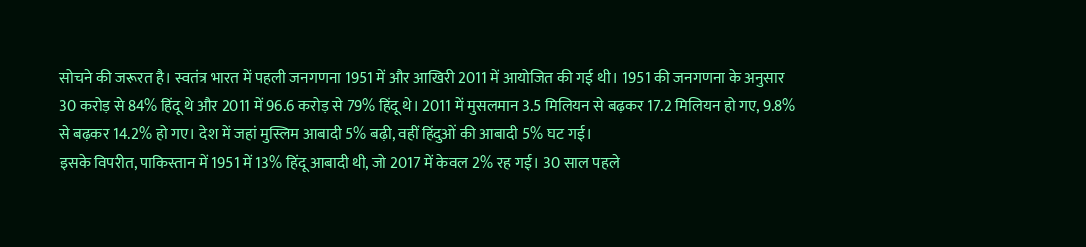सोचने की जरूरत है। स्वतंत्र भारत में पहली जनगणना 1951 में और आखिरी 2011 में आयोजित की गई थी। 1951 की जनगणना के अनुसार 30 करोड़ से 84% हिंदू थे और 2011 में 96.6 करोड़ से 79% हिंदू थे। 2011 में मुसलमान 3.5 मिलियन से बढ़कर 17.2 मिलियन हो गए, 9.8% से बढ़कर 14.2% हो गए। देश में जहां मुस्लिम आबादी 5% बढ़ी, वहीं हिंदुओं की आबादी 5% घट गई।
इसके विपरीत, पाकिस्तान में 1951 में 13% हिंदू आबादी थी, जो 2017 में केवल 2% रह गई। 30 साल पहले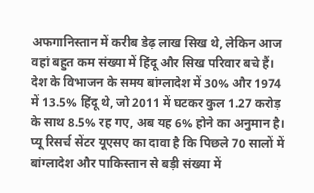अफगानिस्तान में करीब डेढ़ लाख सिख थे, लेकिन आज वहां बहुत कम संख्या में हिंदू और सिख परिवार बचे हैं। देश के विभाजन के समय बांग्लादेश में 30% और 1974 में 13.5% हिंदू थे, जो 2011 में घटकर कुल 1.27 करोड़ के साथ 8.5% रह गए, अब यह 6% होने का अनुमान है। प्यू रिसर्च सेंटर यूएसए का दावा है कि पिछले 70 सालों में बांग्लादेश और पाकिस्तान से बड़ी संख्या में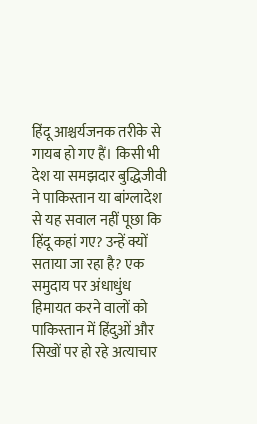हिंदू आश्चर्यजनक तरीके से गायब हो गए हैं। किसी भी देश या समझदार बुद्धिजीवी ने पाकिस्तान या बांग्लादेश से यह सवाल नहीं पूछा कि हिंदू कहां गए? उन्हें क्यों सताया जा रहा है? एक समुदाय पर अंधाधुंध हिमायत करने वालों को पाकिस्तान में हिंदुओं और सिखों पर हो रहे अत्याचार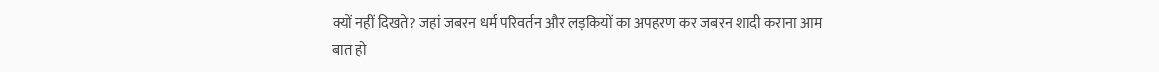क्यों नहीं दिखते? जहां जबरन धर्म परिवर्तन और लड़कियों का अपहरण कर जबरन शादी कराना आम बात हो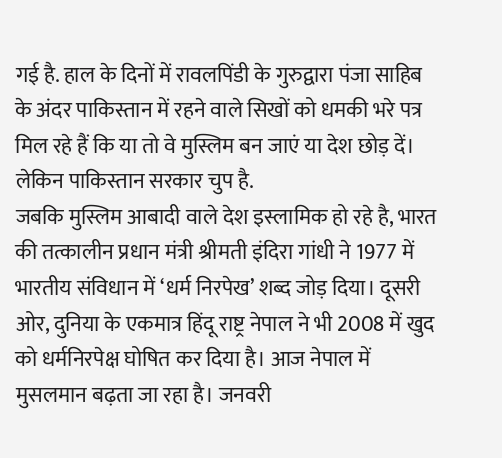गई है. हाल के दिनों में रावलपिंडी के गुरुद्वारा पंजा साहिब के अंदर पाकिस्तान में रहने वाले सिखों को धमकी भरे पत्र मिल रहे हैं कि या तो वे मुस्लिम बन जाएं या देश छोड़ दें। लेकिन पाकिस्तान सरकार चुप है.
जबकि मुस्लिम आबादी वाले देश इस्लामिक हो रहे है, भारत की तत्कालीन प्रधान मंत्री श्रीमती इंदिरा गांधी ने 1977 में भारतीय संविधान में ‘धर्म निरपेख’ शब्द जोड़ दिया। दूसरी ओर, दुनिया के एकमात्र हिंदू राष्ट्र नेपाल ने भी 2008 में खुद को धर्मनिरपेक्ष घोषित कर दिया है। आज नेपाल में मुसलमान बढ़ता जा रहा है। जनवरी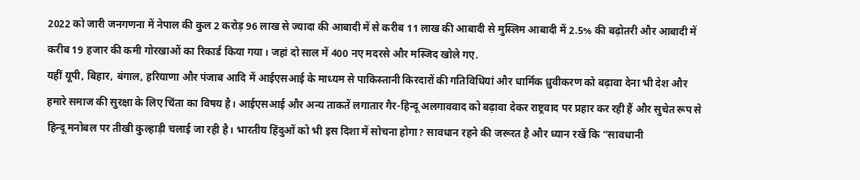2022 को जारी जनगणना में नेपाल की कुल 2 करोड़ 96 लाख से ज्यादा की आबादी में से करीब 11 लाख की आबादी से मुस्लिम आबादी में 2.5% की बढ़ोतरी और आबादी में करीब 19 हजार की कमी गोरखाओं का रिकार्ड किया गया। जहां दो साल में 400 नए मदरसे और मस्जिद खोले गए.
यहीं यूपी, बिहार, बंगाल, हरियाणा और पंजाब आदि में आईएसआई के माध्यम से पाकिस्तानी किरदारों की गतिविधियां और धार्मिक ध्रुवीकरण को बढ़ावा देना भी देश और हमारे समाज की सुरक्षा के लिए चिंता का विषय है। आईएसआई और अन्य ताकतें लगातार गैर-हिन्दू अलगाववाद को बढ़ावा देकर राष्ट्रवाद पर प्रहार कर रही हैं और सुचेत रूप से हिन्दू मनोबल पर तीखी कुल्हाड़ी चलाई जा रही है। भारतीय हिंदुओं को भी इस दिशा में सोचना होगा? सावधान रहने की जरूरत है और ध्यान रखें कि ”सावधानी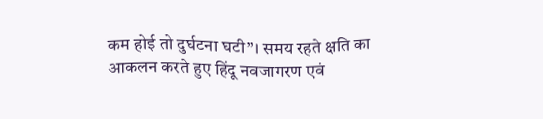कम होई तो दुर्घटना घटी”। समय रहते क्षति का आकलन करते हुए हिंदू नवजागरण एवं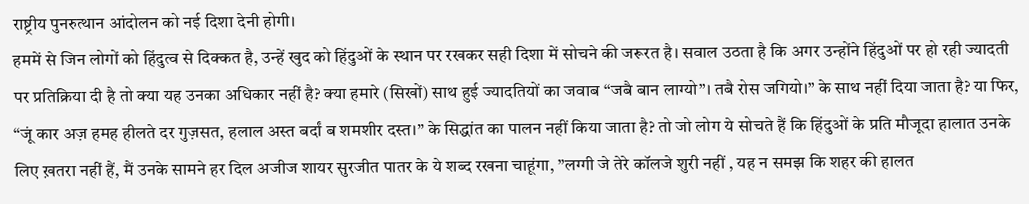राष्ट्रीय पुनरुत्थान आंदोलन को नई दिशा देनी होगी।
हममें से जिन लोगों को हिंदुत्व से दिक्कत है, उन्हें खुद को हिंदुओं के स्थान पर रखकर सही दिशा में सोचने की जरूरत है। सवाल उठता है कि अगर उन्होंने हिंदुओं पर हो रही ज्यादती पर प्रतिक्रिया दी है तो क्या यह उनका अधिकार नहीं है? क्या हमारे (सिखों) साथ हुई ज्यादतियों का जवाब “जबै बान लाग्यो”। तबै रोस जगियो।” के साथ नहीं दिया जाता है? या फिर, “जूं कार अज़ हमह हीलते दर गुज़सत, हलाल अस्त बर्दां ब शमशीर दस्त।” के सिद्धांत का पालन नहीं किया जाता है? तो जो लोग ये सोचते हैं कि हिंदुओं के प्रति मौजूदा हालात उनके लिए ख़तरा नहीं हैं, मैं उनके सामने हर दिल अजीज शायर सुरजीत पातर के ये शब्द रखना चाहूंगा, ”लग्गी जे तेरे कॉलजे शुरी नहीं , यह न समझ कि शहर की हालत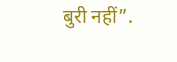बुरी नहीं”.